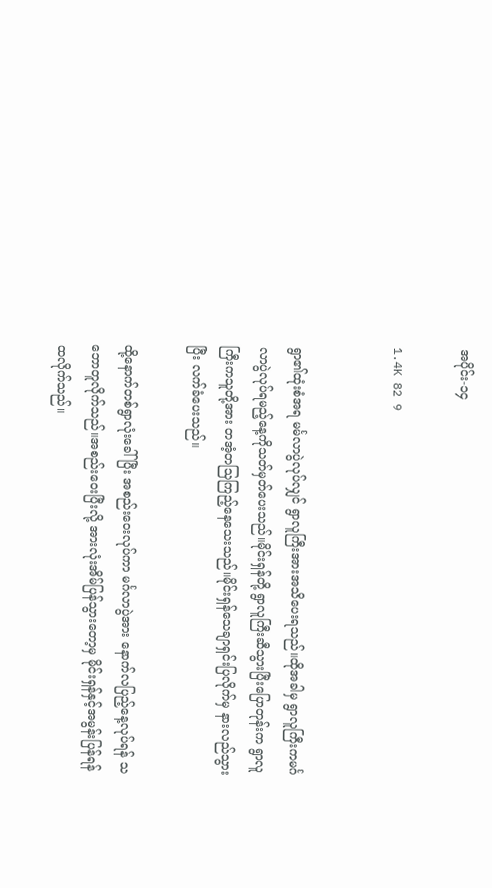အပိုင်း-၁၄

1.4K 82 9


ရွာ၏ထုံးစံအရ မင်္မလာပွဲလုပ်လျှင် ရွာလူကြီးအားအသိပေးရသည်။ထိုအခါမှ ရွာလူကြီးကမင်္ဂလာပွဲလုပ်ရမည့်နေ့ကိုသတ်မှတ်ပေးသည်။မိုင်းရှန်တို့ ရွာလူကြီးဆီသွားပြီးပြောတုန်းက ရွာလူကြီးကသူတို့အား တအံ့တသြကြည့်နေသေးသည်။မိုင်းရှန်သေချာရှင်းပြလိုက်မှ နားလည်သွားပြီး လက်ခံပေးသည်။

ထို့နောက်တစ်ရွာလုံးခေါ်ပြီး အစည်းဝေးလုပ်ကာ မင်္ဂလာပွဲအား နောက်လပြည့်နေ့လုပ်ရန် သဘောတူလိုက်သည်။အစည်းဝေးပြီးလို့ အားလုံးအိမ်ပြန်သွားတော့မှ မိုင်းရှန်နှင့်အမွန်းပြန်ရန်ထလိုက်သည်။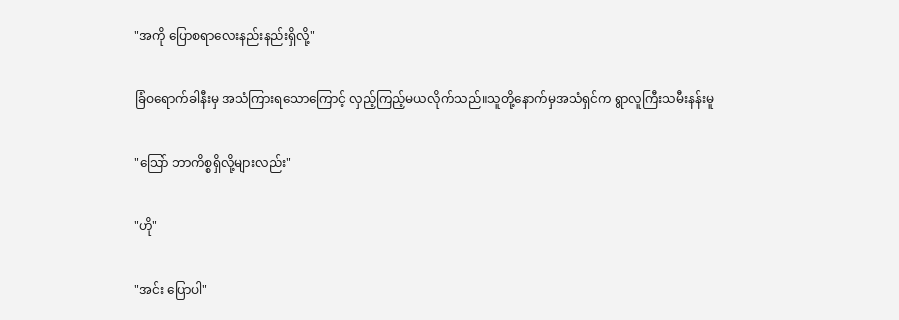"အကို ပြောစရာလေးနည်းနည်းရှိလို့"

ခြံဝရောက်ခါနီးမှ အသံကြားရသောကြောင့် လှည့်ကြည့်မယလိုက်သည်။သူတို့နောက်မှအသံရှင်က ရွာလူကြီးသမီးနန်းမူ

"သြော် ဘာကိစ္စရှိလို့များလည်း"

"ဟို"

"အင်း ပြောပါ"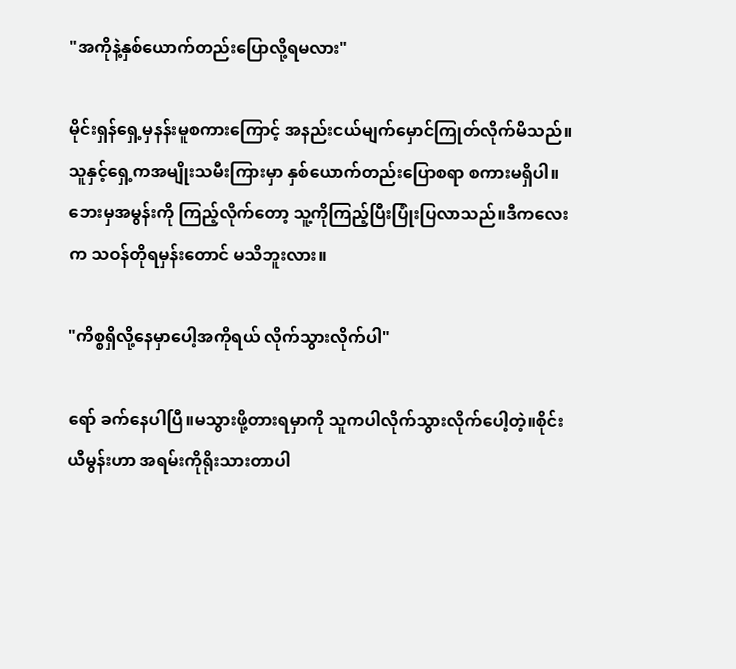"အကိုနဲ့နှစ်ယောက်တည်းပြောလို့ရမလား"

မိုင်းရှန်ရှေ့မှနန်းမူစကားကြောင့် အနည်းငယ်မျက်မှောင်ကြုတ်လိုက်မိသည်။သူနှင့်ရှေ့ကအမျိုးသမီးကြားမှာ နှစ်ယောက်တည်းပြောစရာ စကားမရှိပါ။ဘေးမှအမွန်းကို ကြည့်လိုက်တော့ သူ့ကိုကြည့်ပြီးပြုံးပြလာသည်။ဒီကလေးက သဝန်တိုရမှန်းတောင် မသိဘူးလား။

"ကိစ္စရှိလို့နေမှာပေါ့အကိုရယ် လိုက်သွားလိုက်ပါ"

ရော် ခက်နေပါပြီ။မသွားဖို့တားရမှာကို သူကပါလိုက်သွားလိုက်ပေါ့တဲ့။စိုင်းယီမွန်းဟာ အရမ်းကိုရိုးသားတာပါ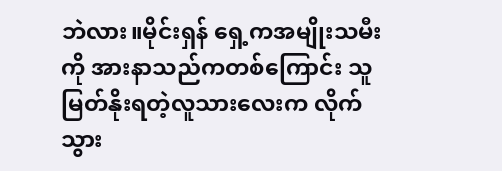ဘဲလား။မိုင်းရှန် ရှေ့ကအမျိုးသမီးကို အားနာသည်ကတစ်ကြောင်း သူမြတ်နိုးရတဲ့လူသားလေးက လိုက်သွား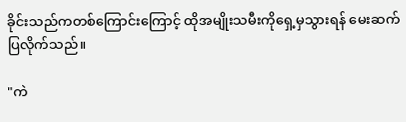ခိုင်းသည်ကတစ်ကြောင်းကြောင့် ထိုအမျိုးသမီးကိုရှေ့မှသွားရန် မေးဆက်ပြလိုက်သည်။

"ကဲ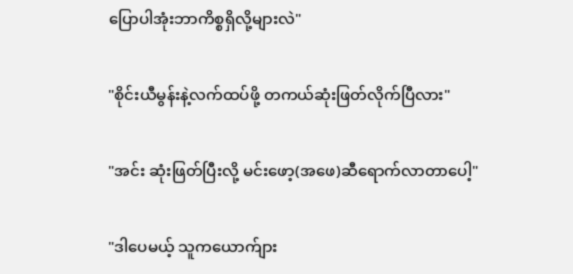ပြောပါအုံးဘာကိစ္စရှိလို့များလဲ"

"စိုင်းယီမွန်းနဲ့လက်ထပ်ဖို့ တကယ်ဆုံးဖြတ်လိုက်ပြီလား"

"အင်း ဆုံးဖြတ်ပြီးလို့ မင်းဖော့(အဖေ)ဆီရောက်လာတာပေါ့"

"ဒါပေမယ့် သူကယောက်ျား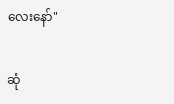လေးနော်"

ဆုံ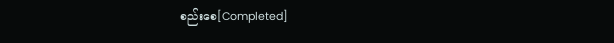စည်းစေ[Completed]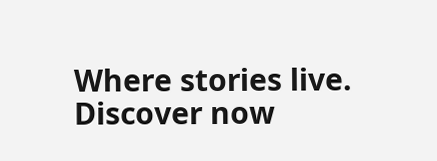Where stories live. Discover now